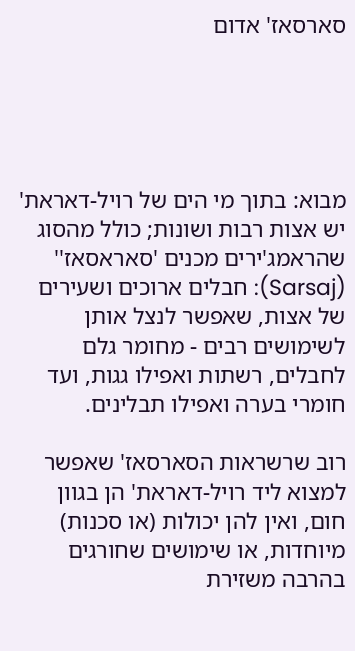סארסאז' אדום





מבוא: בתוך מי הים של רויל-דאראת' יש אצות רבות ושונות; כולל מהסוג שהראמג'ירים מכנים 'סאראסאז'' (Sarsaj): חבלים ארוכים ושעירים של אצות, שאפשר לנצל אותן לשימושים רבים - מחומר גלם לחבלים, רשתות ואפילו גגות, ועד חומרי בערה ואפילו תבלינים.

רוב שרשראות הסארסאז' שאפשר למצוא ליד רויל-דאראת' הן בגוון חום, ואין להן יכולות (או סכנות) מיוחדות, או שימושים שחורגים בהרבה משזירת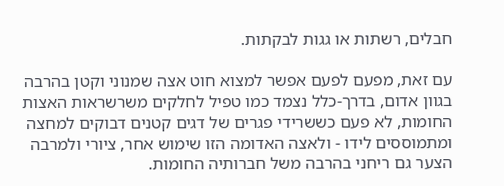חבלים, רשתות או גגות לבקתות.

עם זאת, מפעם לפעם אפשר למצוא חוט אצה שמנוני וקטן בהרבה בגוון אדום, בדרך-כלל נצמד כמו טפיל לחלקים משרשראות האצות החומות, לא פעם כששרידי פגרים של דגים קטנים דבוקים למחצה ומתמוססים לידו - ולאצה האדומה הזו שימוש אחר, ציורי ולמרבה הצער גם ריחני בהרבה משל חברותיה החומות.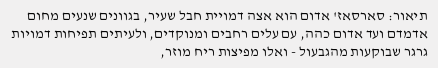תיאור: סארסאז' אדום הוא אצה דמויית חבל שעיר, בגוונים שנעים מחום אדמדם ועד אדום כהה, עם עלים רחבים ומנוקדים, ולעיתים תפיחות דמויות גרגר שבוקעות מהגבעול - ואלו מפיצות ריח מוזר,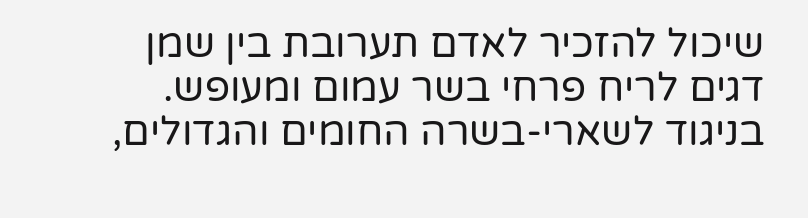שיכול להזכיר לאדם תערובת בין שמן דגים לריח פרחי בשר עמום ומעופש. בניגוד לשארי-בשרה החומים והגדולים,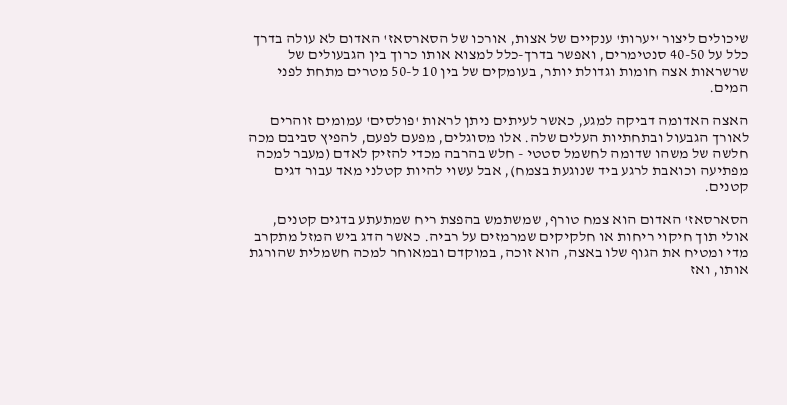שיכולים ליצור 'יערות' ענקיים של אצות, אורכו של הסארסאז' האדום לא עולה בדרך כלל על 40-50 סנטימרים, ואפשר בדרך-כלל למצוא אותו כרוך בין הגבעולים של שרשראות אצה חומות וגדולת יותר, בעומקים של בין 10 ל-50 מטרים מתחת לפני המים.

האצה האדומה דביקה למגע, כאשר לעיתים ניתן לראות 'פולסים' עמומים זוהרים לאורך הגבעול ובתחתיות העלים שלה. אלו מסוגלים, מפעם לפעם, להפיץ סביבם מכה חלשה של משהו שדומה לחשמל סטטי - חלש בהרבה מכדי להזיק לאדם (מעבר למכה מפתיעה וכואבת לרגע ביד שנוגעת בצמח), אבל עשוי להיות קטלני מאד עבור דגים קטנים.

הסארסאז' האדום הוא צמח טורף, שמשתמש בהפצת ריח שמתעתע בדגים קטנים, אולי תוך חיקוי ריחות או חלקיקים שמרמזים על רביה. כאשר הדג ביש המזל מתקרב מדי ומטיח את הגוף שלו באצה, הוא זוכה, במוקדם ובמאוחר למכה חשמלית שהורגת אותו, ואז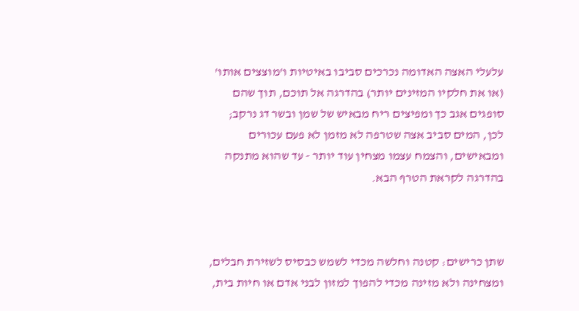עלעלי האצה האדומה נכרכים סביבו באיטיות ו'מוצצים אותו' (או את חלקיו המזינים יותר) בהדרגה אל תוכם, תוך שהם סופגים אגב כך ומפיצים ריח מבאיש של שמן ובשר דג נרקב; לכן, המים סביב אצה שטרפה לא מזמן לא פעם עכורים ומבאישים, והצמח עצמו מצחין עוד יותר - עד שהוא מתנקה בהדרגה לקראת הטרף הבא.



שתן כרישים: קטנה וחלשה מכדי לשמש כבסיס לשזירת חבלים, ומצחינה ולא מזינה מכדי להפוך למזון לבני אדם או חיות בית,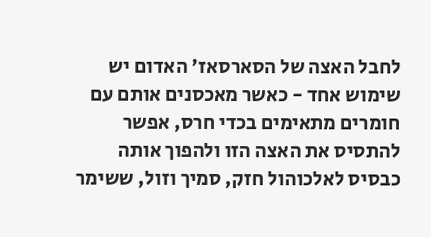לחבל האצה של הסארסאז' האדום יש שימוש אחד - כאשר מאכסנים אותם עם חומרים מתאימים בכדי חרס, אפשר להתסיס את האצה הזו ולהפוך אותה כבסיס לאלכוהול חזק, סמיך וזול, ששימר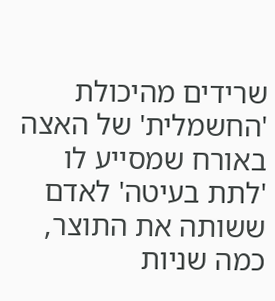שרידים מהיכולת 'החשמלית' של האצה באורח שמסייע לו 'לתת בעיטה' לאדם ששותה את התוצר, כמה שניות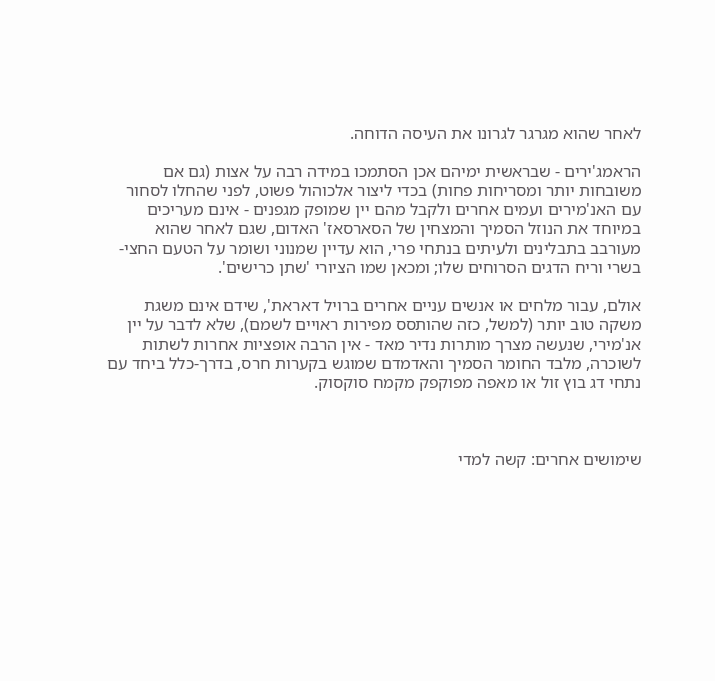לאחר שהוא מגרגר לגרונו את העיסה הדוחה.

הראמג'ירים - שבראשית ימיהם אכן הסתמכו במידה רבה על אצות (גם אם משובחות יותר ומסריחות פחות) בכדי ליצור אלכוהול פשוט, לפני שהחלו לסחור עם האנ'מירים ועמים אחרים ולקבל מהם יין שמופק מגפנים - אינם מעריכים במיוחד את הנוזל הסמיך והמצחין של הסארסאז' האדום, שגם לאחר שהוא מעורבב בתבלינים ולעיתים בנתחי פרי, הוא עדיין שמנוני ושומר על הטעם החצי-בשרי וריח הדגים הסרוחים שלו; ומכאן שמו הציורי 'שתן כרישים'.

אולם, עבור מלחים או אנשים עניים אחרים ברויל דאראת', שידם אינם משגת משקה טוב יותר (למשל, כזה שהותסס מפירות ראויים לשמם), שלא לדבר על יין אנ'מירי, שנעשה מצרך מותרות נדיר מאד - אין הרבה אופציות אחרות לשתות לשוכרה, מלבד החומר הסמיך והאדמדם שמוגש בקערות חרס, בדרך-כלל ביחד עם נתחי דג בוץ זול או מאפה מפוקפק מקמח סוקסוק.



שימושים אחרים: קשה למדי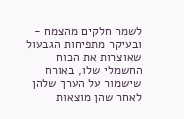לשמר חלקים מהצמח - ובעיקר מתפיחות הגבעול שאוצרות את הכוח החשמלי שלו, באורח שישמור על הערך שלהן לאחר שהן מוצאות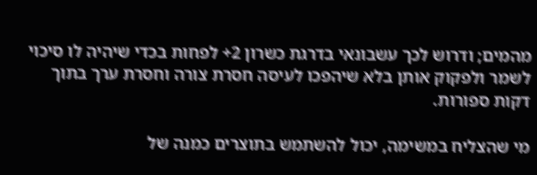מהמים; ודרוש לכך עשבונאי בדרגת כשרון 2+ לפחות בכדי שיהיה לו סיכוי לשמר ולפקוק אותן בלא שיהפכו לעיסה חסרת צורה וחסרת ערך בתוך דקות ספורות.

מי שהצליח במשימה, יכול להשתמש בתוצרים כמנה של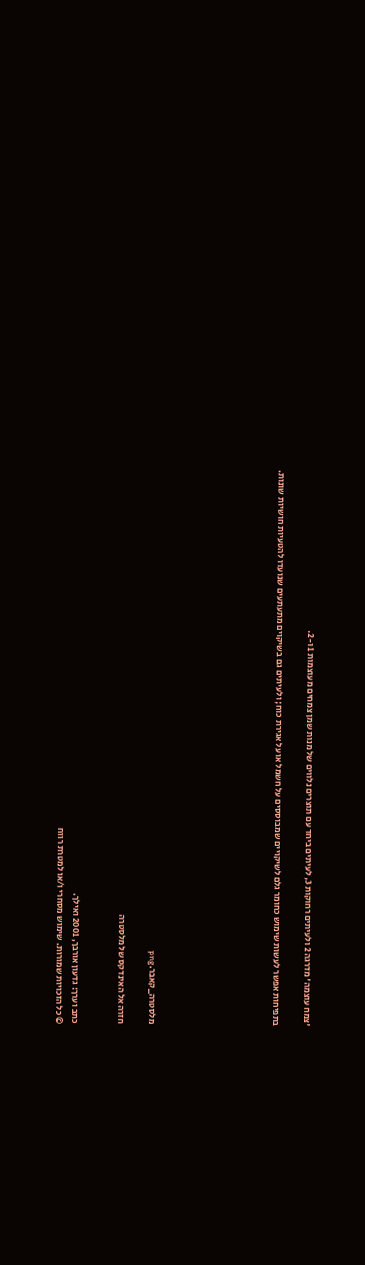'צמח עוצמה' מדרגה 2 ולעיתים רחוקות 3, לעיתים ביחד עם תוצרים נלווים של מנות שמן צמחים מעוצמות 1 ו-2.

בתפיחות אפשר לעשות שימוש כחומר גלם לשיקויים שמבוססים על חשמל או על אגירת כוח; ולעיתים גם בשיקוים מתעתעים שנועדו להטעיות חושיות שונות.







מלסטרה_קאבר.png

חזרה אל האינדקס של מלסטרה


כתב וערך: גדעון אורבך, 2001 ואילך.
© כל הזכויות שמורות. שימוש מסחרי ו/או למטרת רווח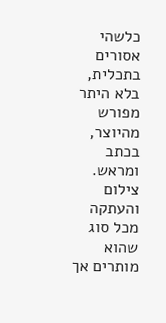כלשהי אסורים בתכלית, בלא היתר מפורש מהיוצר, בכתב ומראש. צילום והעתקה מכל סוג שהוא מותרים אך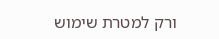ורק למטרת שימוש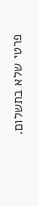פרטי שלא בתשלום.